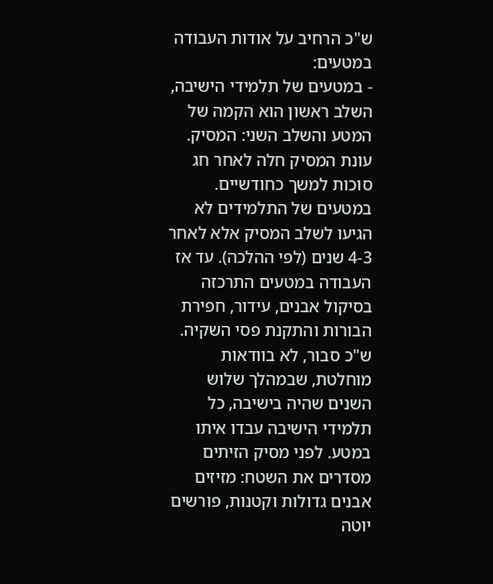ש"כ הרחיב על אודות העבודה במטעים:
- במטעים של תלמידי הישיבה, השלב ראשון הוא הקמה של המטע והשלב השני: המסיק. עונת המסיק חלה לאחר חג סוכות למשך כחודשיים. במטעים של התלמידים לא הגיעו לשלב המסיק אלא לאחר 4-3 שנים (לפי ההלכה). עד אז העבודה במטעים התרכזה בסיקול אבנים, עידור, חפירת הבורות והתקנת פסי השקיה. ש"כ סבור, לא בוודאות מוחלטת, שבמהלך שלוש השנים שהיה בישיבה, כל תלמידי הישיבה עבדו איתו במטע. לפני מסיק הזיתים מסדרים את השטח: מזיזים אבנים גדולות וקטנות, פורשים יוטה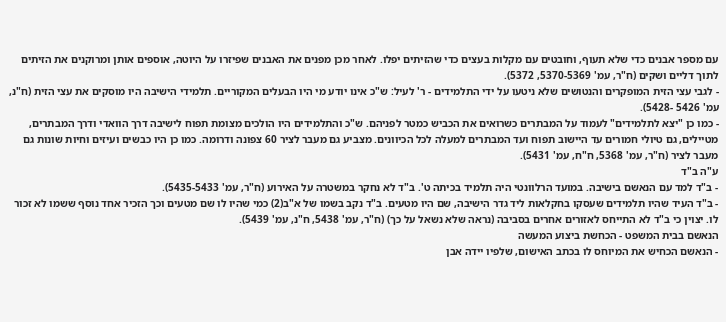עם מספר אבנים כדי שלא תעוף, וחובטים עם מקלות בעצים כדי שהזיתים יפלו. לאחר מכן מפנים את האבנים שפיזרו על היוטה, אוספים אותן ומרוקנים את הזיתים לתוך דליים ושקים (ח"ר, עמ' 5370-5369, 5372).
- לגבי עצי הזית המופקרים והנטושים שלא ניטעו על ידי התלמידים - ר' לעיל: ש"כ אינו יודע מי היו הבעלים המקוריים. תלמידי הישיבה היו מוסקים את עצי הזית (ח"נ, עמ' 5426 -5428).
- כמו כן "יצא לתלמידים" לעמוד על המבתרים כשרואים את הכביש כמטר לפניהם. ש"כ והתלמידים היו הולכים מצומת תפוח לישיבה דרך הוואדי ודרך המבתרים, מטיילים, גם טיולי חמורים עד היישוב תפוח ועד המבתרים למעלה לכל הכיוונים. מצביע גם מעבר לציר 60 צפונה ודרומה. כמו כן היו כבשים ועיזים וחיות שונות גם מעבר לציר (ח"ר, עמ' 5368, ח"ח, עמ' 5431).
ע"ה ב"ד
- ב"ד למד עם הנאשם בישיבה. במועד הרלוונטי היה תלמיד בכיתה ט'. ב"ד לא נחקר במשטרה על האירוע (ח"ר, עמ' 5435-5433).
- ב"ד העיד שהיו תלמידים שעסקו בחקלאות ליד גדר הישיבה, שם היו מטעים. ב"ד נקב בשמו של א"ב(2) כמי שהיו לו שם מטעים וכך הזכיר אחד נוסף ששמו לא זכור לו. יצוין כי ב"ד לא התייחס לאזורים אחרים בסביבה (נראה שלא נשאל על כך) (ח"ר, עמ' 5438, ח"נ, עמ' 5439).
הנאשם בבית המשפט - הכחשת ביצוע המעשה
- הנאשם הכחיש את המיוחס לו בכתב האישום, שלפיו יידה אבן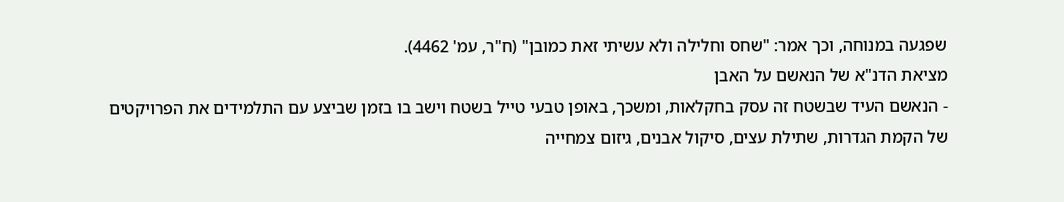שפגעה במנוחה, וכך אמר: "שחס וחלילה ולא עשיתי זאת כמובן" (ח"ר, עמ' 4462).
מציאת הדנ"א של הנאשם על האבן
- הנאשם העיד שבשטח זה עסק בחקלאות, ומשכך, באופן טבעי טייל בשטח וישב בו בזמן שביצע עם התלמידים את הפרויקטים של הקמת הגדרות, שתילת עצים, סיקול אבנים, גיזום צמחייה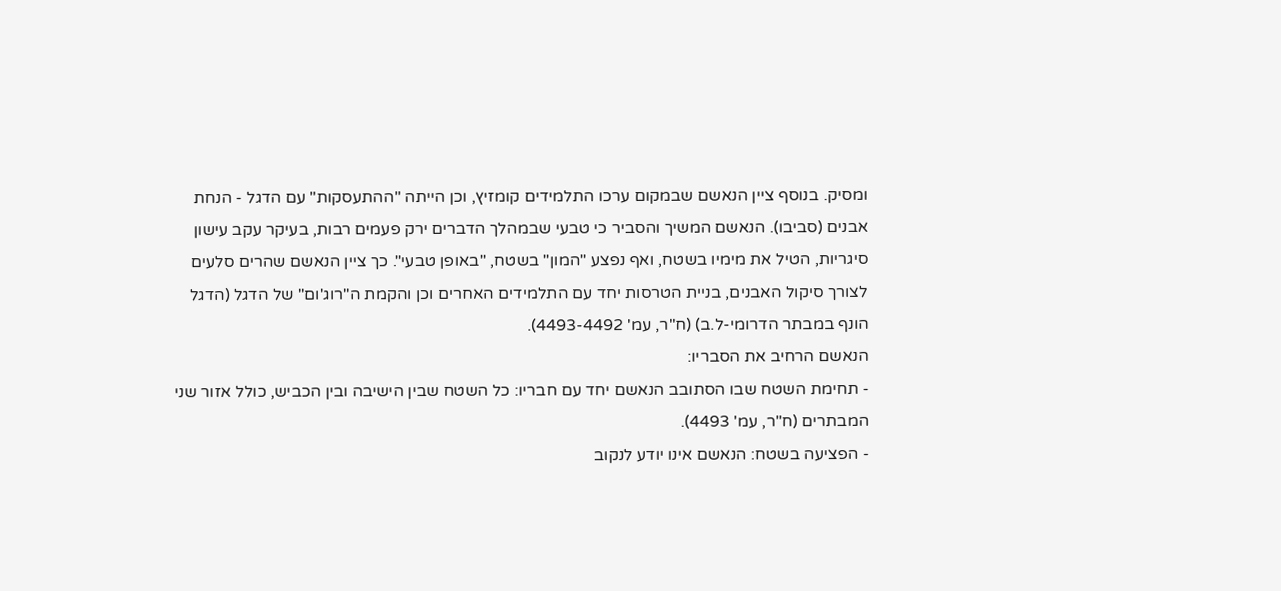ומסיק. בנוסף ציין הנאשם שבמקום ערכו התלמידים קומזיץ, וכן הייתה "ההתעסקות" עם הדגל - הנחת אבנים (סביבו). הנאשם המשיך והסביר כי טבעי שבמהלך הדברים ירק פעמים רבות, בעיקר עקב עישון סיגריות, הטיל את מימיו בשטח, ואף נפצע "המון" בשטח, "באופן טבעי". כך ציין הנאשם שהרים סלעים לצורך סיקול האבנים, בניית הטרסות יחד עם התלמידים האחרים וכן והקמת ה"רוג'ום" של הדגל (הדגל הונף במבתר הדרומי-ל.ב) (ח"ר, עמ' 4493-4492).
הנאשם הרחיב את הסבריו:
- תחימת השטח שבו הסתובב הנאשם יחד עם חבריו: כל השטח שבין הישיבה ובין הכביש, כולל אזור שני המבתרים (ח"ר, עמ' 4493).
- הפציעה בשטח: הנאשם אינו יודע לנקוב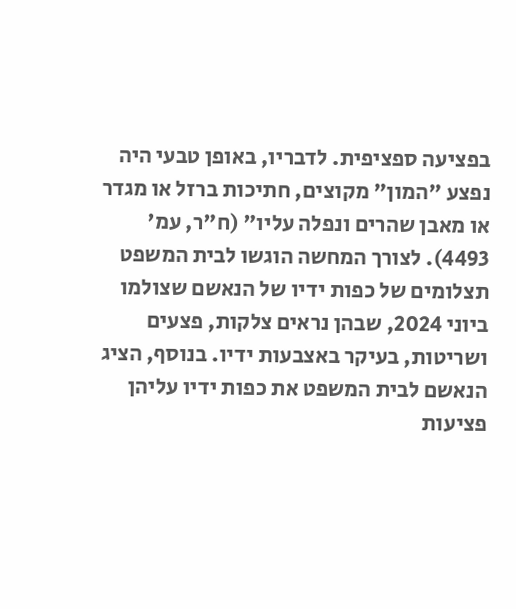בפציעה ספציפית. לדבריו, באופן טבעי היה נפצע "המון" מקוצים, חתיכות ברזל או מגדר או מאבן שהרים ונפלה עליו" (ח"ר, עמ' 4493). לצורך המחשה הוגשו לבית המשפט תצלומים של כפות ידיו של הנאשם שצולמו ביוני 2024, שבהן נראים צלקות, פצעים ושריטות, בעיקר באצבעות ידיו. בנוסף, הציג הנאשם לבית המשפט את כפות ידיו עליהן פציעות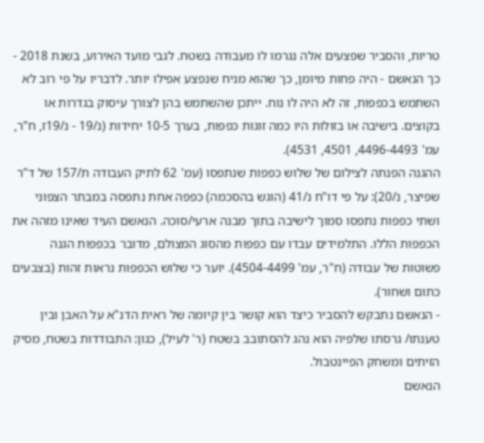טריות, והסביר שפצעים אלה נגרמו לו מעבודה בשטח. לגבי מועד האירוע, בשנת 2018 - כך הנאשם - היה פחות מיומן, כך שהוא מניח שנפצע אפילו יותר. לדבריו על פי רוב לא השתמש בכפפות, זה לא היה לו נוח. ייתכן שהשתמש בהן לצורך עיסוק בגדרות או בקוצים. בישיבה או בזולות היו כמה זוגות כפפות, בערך 10-5 יחידות (נ/19 - נ/19ז, ח"ר, עמ' 4496-4493, 4501, 4531).
ההגנה הפנתה לצילום של שלוש כפפות שנתפסו (עמ' 62 לתיק העבודה ת/157 של ד"ר שפיצר, נ/20): על פי דו"ח נ/41 (הוגש בהסכמה) כפפה אחת נתפסה במבתר הצפוני ושתי כפפות נתפסו סמוך לישיבה בתוך מבנה ארעי/סוכה. הנאשם העיד שאינו מזהה את הכפפות הללו. התלמידים עבדו עם כפפות מהסוג המצולם, מדובר בכפפות הגנה פשוטות של עבודה (ח"ר, עמ' 4504-4499). יוער כי שלוש הכפפות נראות זהות (בצבעים כתום ושחור).
- הנאשם נתבקש להסביר כיצד הוא קושר בין קיומה של ראית הדנ"א על האבן ובין טענתו/ גרסתו שלפיה הוא נהג להסתובב בשטח (ר' לעיל), כגון: התבודדות בשטח, מסיק הזיתים ומשחק הפיינטבול.
הנאשם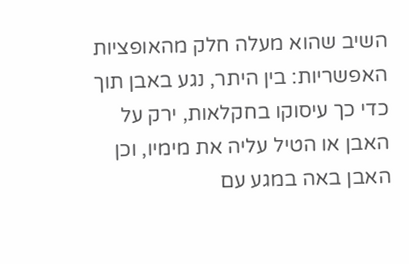השיב שהוא מעלה חלק מהאופציות האפשריות: בין היתר, נגע באבן תוך כדי כך עיסוקו בחקלאות, ירק על האבן או הטיל עליה את מימיו, וכן האבן באה במגע עם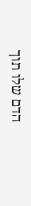הדם שלו תוך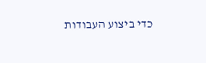כדי ביצוע העבודות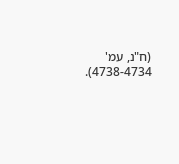(ח"נ, עמ' 4738-4734).